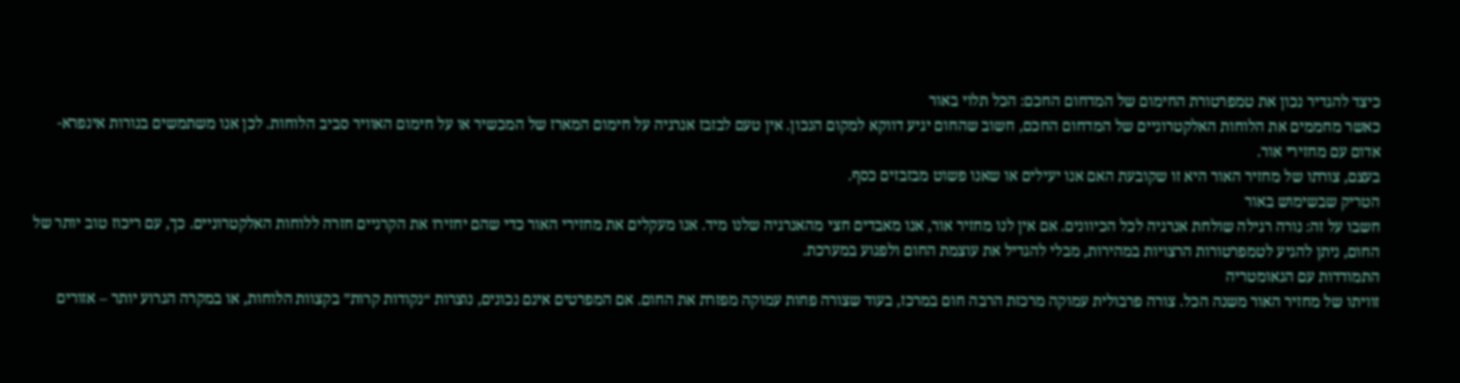כיצד להגדיר נכון את טמפרטורת החימום של המדחום החכם: הכל תלוי באור
כאשר מחממים את הלוחות האלקטרוניים של המדחום החכם, חשוב שהחום יגיע דווקא למקום הנכון. אין טעם לבזבז אנרגיה על חימום המארז של המכשיר או על חימום האוויר סביב הלוחות. לכן אנו משתמשים בנורות אינפרא-אדום עם מחזירי אור.
בעצם, צורתו של מחזיר האור היא זו שקובעת האם אנו יעילים או שאנו פשוט מבזבזים כסף.
הטריק שבשימוש באור
חשבו על זה: נורה רגילה שולחת אנרגיה לכל הכיוונים. אם אין לנו מחזיר אור, אנו מאבדים חצי מהאנרגיה שלנו מיד. אנו מעקלים את מחזירי האור כדי שהם יחזירו את הקרניים חזרה ללוחות האלקטרוניים. כך, עם ריכוז טוב יותר של החום, ניתן להגיע לטמפרטורות הרצויות במהירות, מבלי להגדיל את עוצמת החום ולפגוע במערכת.
התמודדות עם הגאומטריה
זוויתו של מחזיר האור משנה הכל. צורה פרבולית עמוקה מרכזת הרבה חום במרכז, בעוד שצורה פחות עמוקה מפזרת את החום. אם המפרטים אינם נכונים, נוצרות “נקודות קרות” בקצוות הלוחות, או במקרה הגרוע יותר – אזורים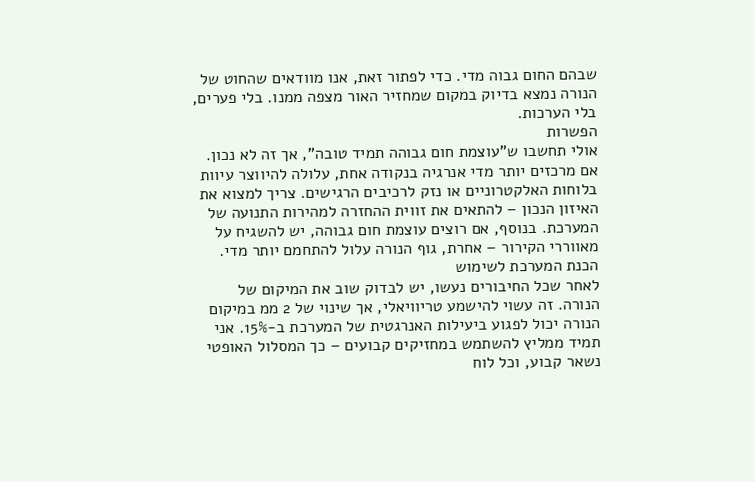שבהם החום גבוה מדי. כדי לפתור זאת, אנו מוודאים שהחוט של הנורה נמצא בדיוק במקום שמחזיר האור מצפה ממנו. בלי פערים, בלי הערכות.
הפשרות
אולי תחשבו ש”עוצמת חום גבוהה תמיד טובה”, אך זה לא נכון. אם מרכזים יותר מדי אנרגיה בנקודה אחת, עלולה להיווצר עיוות בלוחות האלקטרוניים או נזק לרכיבים הרגישים. צריך למצוא את האיזון הנכון – להתאים את זווית ההחזרה למהירות התנועה של המערכת. בנוסף, אם רוצים עוצמת חום גבוהה, יש להשגיח על מאווררי הקירור – אחרת, גוף הנורה עלול להתחמם יותר מדי.
הכנת המערכת לשימוש
לאחר שכל החיבורים נעשו, יש לבדוק שוב את המיקום של הנורה. זה עשוי להישמע טריוויאלי, אך שינוי של 2 ממ במיקום הנורה יכול לפגוע ביעילות האנרגטית של המערכת ב-15%. אני תמיד ממליץ להשתמש במחזיקים קבועים – כך המסלול האופטי נשאר קבוע, וכל לוח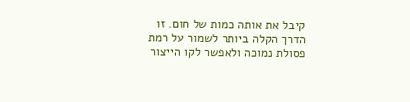קיבל את אותה כמות של חום. זו הדרך הקלה ביותר לשמור על רמת פסולת נמוכה ולאפשר לקו הייצור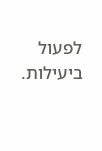לפעול ביעילות.